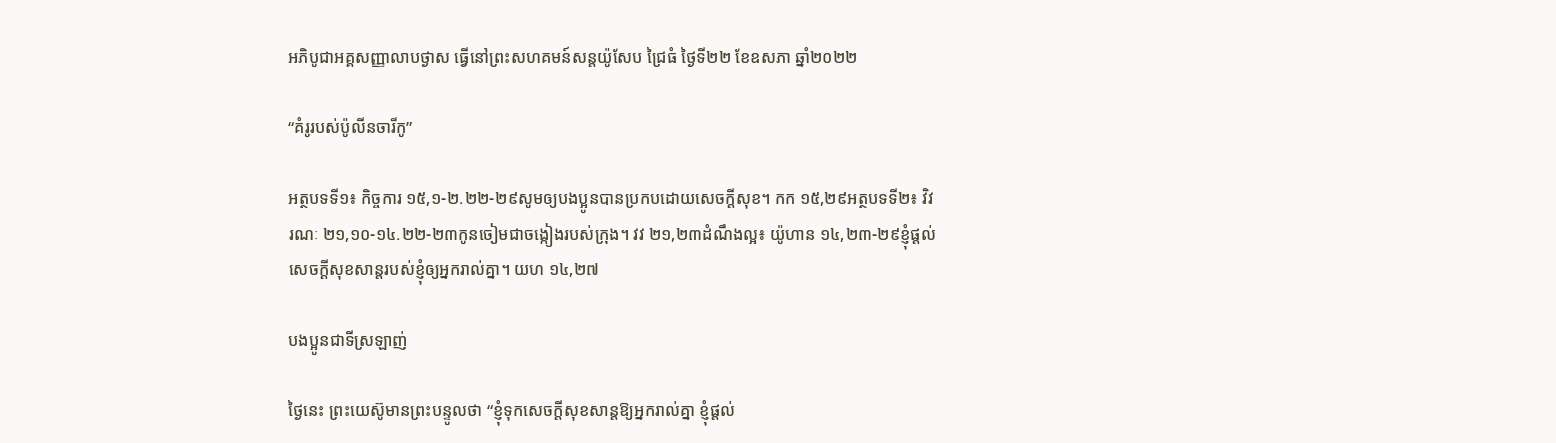អភិបូជាអគ្គសញ្ញាលាបថ្ងាស ធ្វើនៅព្រះសហគមន៍សន្តយ៉ូសែប ជ្រៃធំ ថ្ងៃទី២២ ខែឧសភា ឆ្នាំ២០២២

“គំរូរបស់ប៉ូលីនចារីកូ”

អត្ថបទទី១៖ កិច្ចការ ១៥,១-២.២២-២៩សូមឲ្យបង‌ប្អូនបានប្រកបដោយសេចក្ដីសុខ។ កក ១៥,២៩អត្ថបទទី២៖ វិវរណៈ ២១,១០-១៤.២២-២៣កូនចៀមជាចង្កៀងរបស់ក្រុង។ វវ ២១,២៣ដំណឹងល្អ៖ យ៉ូហាន ១៤,២៣-២៩ខ្ញុំផ្ដល់សេចក្ដីសុខ‌សាន្តរបស់ខ្ញុំឲ្យអ្នករាល់គ្នា។ យហ ១៤,២៧

បងប្អូនជាទីស្រឡាញ់

ថ្ងៃនេះ ព្រះយេស៊ូមានព្រះបន្ទូលថា “ខ្ញុំទុកសេចក្តីសុខសាន្តឱ្យអ្នករាល់គ្នា ខ្ញុំផ្តល់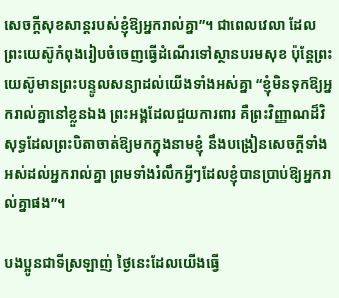សេចក្តីសុខសាន្តរបស់ខ្ញុំឱ្យអ្នករាល់គ្នា”។ ជាពេលវេលា ដែលព្រះយេស៊ូកំពុងរៀបចំចេញធ្វើដំណើរទៅស្ថានបរមសុខ ប៉ុន្តែព្រះយេស៊ូមានព្រះបន្ទូលសន្យាដល់យើងទាំងអស់គ្នា “ខ្ញុំមិនទុកឱ្យអ្នករាល់គ្នានៅខ្លួនឯង ព្រះអង្គដែលជួយការពារ គឺព្រះវិញ្ញាណដ៏វិសុទ្ធដែលព្រះបិតាចាត់ឱ្យមកក្នុងនាមខ្ញុំ នឹងបង្រៀនសេចក្តីទាំងអស់ដល់អ្នករាល់គ្នា ព្រមទាំងរំលឹកអ្វីៗដែលខ្ញុំបានប្រាប់ឱ្យអ្នករាល់គ្នាផង”។

បងប្អូនជាទីស្រឡាញ់ ថ្ងៃនេះដែលយើងធ្វើ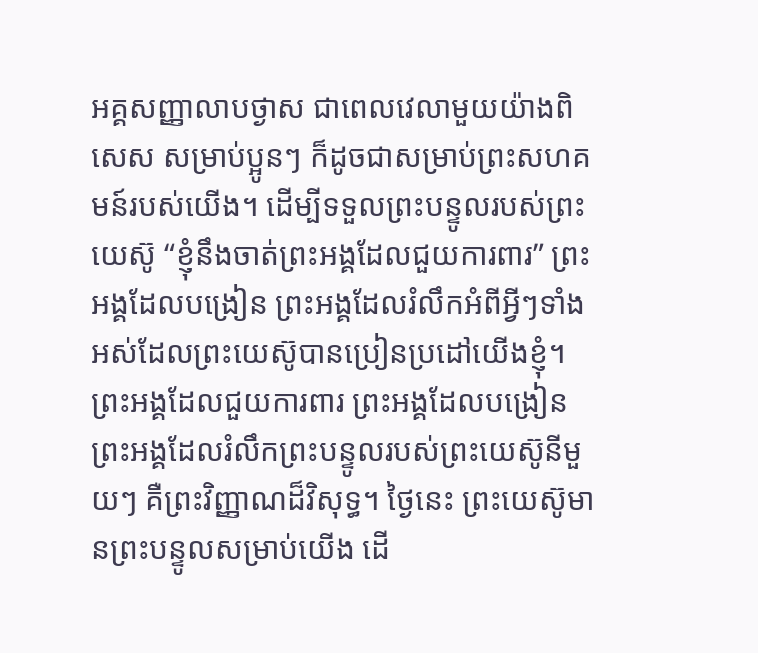អគ្គសញ្ញាលាបថ្ងាស ជាពេលវេលាមួយយ៉ាងពិសេស សម្រាប់ប្អូនៗ ក៏ដូចជាសម្រាប់ព្រះសហគមន៍របស់យើង។ ដើម្បីទទួលព្រះបន្ទូលរបស់ព្រះយេស៊ូ “ខ្ញុំនឹងចាត់ព្រះអង្គដែលជួយការពារ” ព្រះអង្គដែលបង្រៀន ព្រះអង្គដែលរំលឹកអំពីអ្វីៗទាំងអស់ដែលព្រះយេស៊ូបានប្រៀនប្រដៅយើងខ្ញុំ។ ព្រះអង្គដែលជួយការពារ ព្រះអង្គដែលបង្រៀន ព្រះអង្គដែលរំលឹកព្រះបន្ទូលរបស់ព្រះយេស៊ូនីមួយៗ គឺព្រះវិញ្ញាណដ៏វិសុទ្ធ។ ថ្ងៃនេះ ព្រះយេស៊ូមានព្រះបន្ទូលសម្រាប់យើង ដើ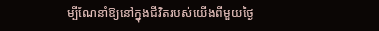ម្បីណែនាំឱ្យនៅក្នុងជីវិតរបស់យើងពីមួយថ្ងៃ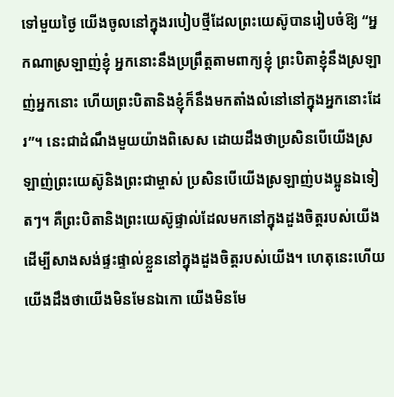ទៅមួយថ្ងៃ យើងចូលនៅក្នុងរបៀបថ្មីដែលព្រះយេស៊ូបានរៀបចំឱ្យ “អ្នកណាស្រឡាញ់ខ្ញុំ អ្នកនោះនឹងប្រព្រឹត្តតាមពាក្យខ្ញុំ ព្រះបិតាខ្ញុំនឹងស្រឡាញ់អ្នកនោះ ហើយព្រះបិតានិងខ្ញុំក៏នឹងមកតាំងលំនៅនៅក្នុងអ្នកនោះដែរ”។ នេះជាដំណឹងមួយយ៉ាងពិសេស ដោយដឹងថាប្រសិនបើយើងស្រឡាញ់ព្រះយេស៊ូនិងព្រះជាម្ចាស់ ប្រសិនបើយើងស្រឡាញ់បងប្អូនឯទៀតៗ។ គឺព្រះបិតានិងព្រះយេស៊ូផ្ទាល់ដែលមកនៅក្នុងដួងចិត្តរបស់យើង ដើម្បីសាងសង់ផ្ទះផ្ទាល់ខ្លួននៅក្នុងដួងចិត្តរបស់យើង។ ហេតុនេះហើយ យើងដឹងថាយើងមិនមែនឯកោ យើងមិនមែ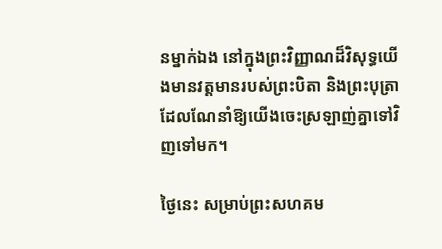នម្នាក់ឯង នៅក្នុងព្រះវិញ្ញាណដ៏វិសុទ្ធយើងមានវត្តមានរបស់ព្រះបិតា និងព្រះបុត្រាដែលណែនាំឱ្យយើងចេះស្រឡាញ់គ្នាទៅវិញទៅមក។

ថ្ងៃនេះ សម្រាប់ព្រះសហគម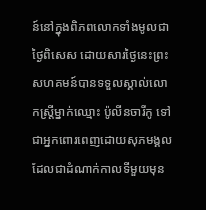ន៍នៅក្នុងពិភពលោកទាំងមូលជាថ្ងៃពិសេស ដោយសារថ្ងៃនេះព្រះសហគមន៍បានទទួលស្គាល់លោកស្ត្រីម្នាក់ឈ្មោះ ប៉ូលីនចារីកូ ទៅជាអ្នកពោរពេញដោយសុភមង្គល ដែលជាដំណាក់កាលទីមួយមុន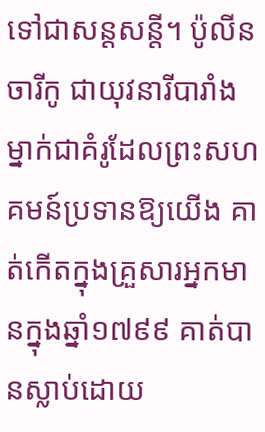ទៅជាសន្តសន្តី។ ប៉ូលីនចារីកូ ជាយុវនារីបារាំងម្នាក់ជាគំរូដែលព្រះសហគមន៍ប្រទានឱ្យយើង គាត់កើតក្នុងគ្រួសារអ្នកមានក្នុងឆ្នាំ១៧៩៩ គាត់បានស្លាប់ដោយ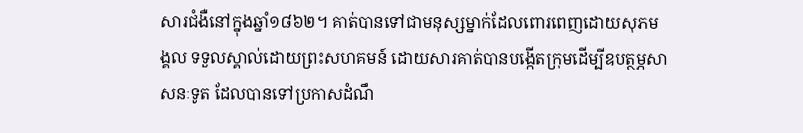សារជំងឺនៅក្នុងឆ្នាំ១៨៦២។ គាត់បានទៅជាមនុស្សម្នាក់ដែលពោរពេញដោយសុភមង្គល ទទួលស្គាល់ដោយព្រះសហគមន៍ ដោយសារគាត់បានបង្កើតក្រុមដើម្បីឧបត្ថម្ភសាសនៈទូត ដែលបានទៅប្រកាសដំណឹ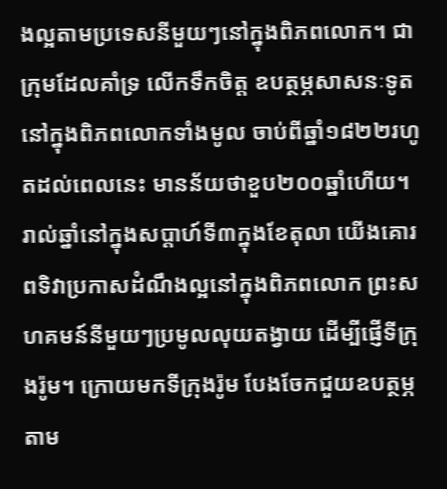ងល្អតាមប្រទេសនីមួយៗនៅក្នុងពិភពលោក។ ជាក្រុមដែលគាំទ្រ លើកទឹកចិត្ត ឧបត្ថម្ភសាសនៈទូតនៅក្នុងពិភពលោកទាំងមូល ចាប់ពីឆ្នាំ១៨២២រហូតដល់ពេលនេះ មានន័យថាខួប២០០ឆ្នាំហើយ។ រាល់ឆ្នាំនៅក្នុងសប្តាហ៍ទី៣ក្នុងខែតុលា យើងគោរពទិវាប្រកាសដំណឹងល្អនៅក្នុងពិភពលោក ព្រះសហគមន៍នីមួយៗប្រមូលលុយតង្វាយ ដើម្បីផ្ញើទីក្រុងរ៉ូម។ ក្រោយមកទីក្រុងរ៉ូម បែងចែកជួយឧបត្ថម្ភតាម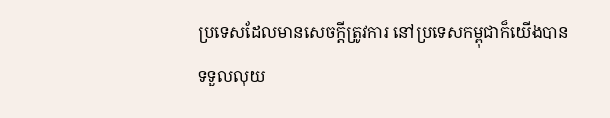ប្រទេសដែលមានសេចក្តីត្រូវការ នៅប្រទេសកម្ពុជាក៏យើងបានទទួលលុយ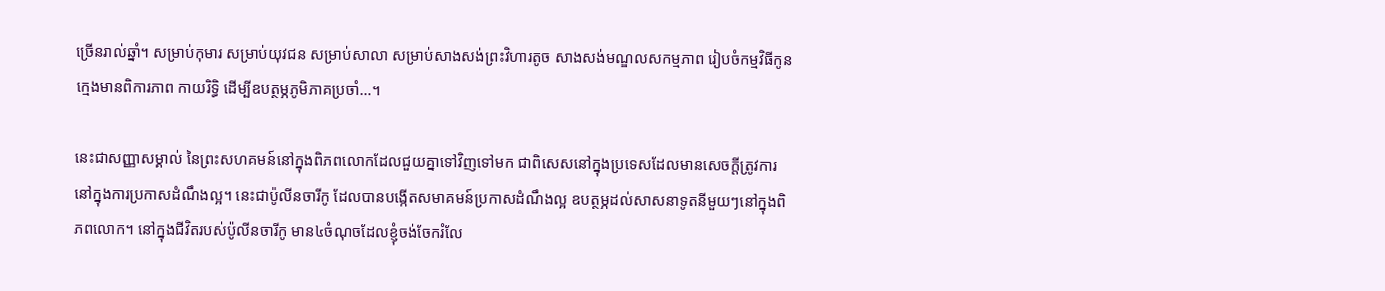ច្រើនរាល់ឆ្នាំ។ សម្រាប់កុមារ សម្រាប់យុវជន សម្រាប់សាលា សម្រាប់សាងសង់ព្រះវិហារតូច សាងសង់មណ្ឌលសកម្មភាព រៀបចំកម្មវិធីកូនក្មេងមានពិការភាព កាយរិទ្ធិ ដើម្បីឧបត្ថម្ភភូមិភាគប្រចាំ…។

នេះជាសញ្ញាសម្គាល់ នៃព្រះសហគមន៍នៅក្នុងពិភពលោកដែលជួយគ្នាទៅវិញទៅមក ជាពិសេសនៅក្នុងប្រទេសដែលមានសេចក្តីត្រូវការនៅក្នុងការប្រកាសដំណឹងល្អ។ នេះជាប៉ូលីនចារីកូ ដែលបានបង្កើតសមាគមន៍ប្រកាសដំណឹងល្អ ឧបត្ថម្ភដល់សាសនាទូតនីមួយៗនៅក្នុងពិភពលោក។ នៅក្នុងជីវិតរបស់ប៉ូលីនចារីកូ មាន៤ចំណុចដែលខ្ញុំចង់ចែករំលែ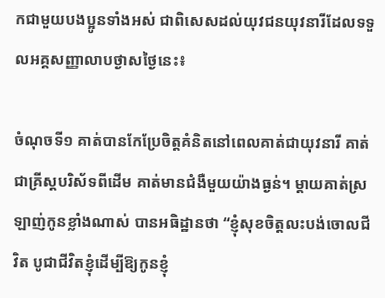កជាមួយបងប្អូនទាំងអស់ ជាពិសេសដល់យុវជនយុវនារីដែលទទួលអគ្គសញ្ញាលាបថ្ងាសថ្ងៃនេះ៖

ចំណុចទី១ គាត់បានកែប្រែចិត្តគំនិតនៅពេលគាត់ជាយុវនារី គាត់ជាគ្រីស្តបរិស័ទពីដើម គាត់មានជំងឺមួយយ៉ាងធ្ងន់។ ម្តាយគាត់ស្រឡាញ់កូនខ្លាំងណាស់ បានអធិដ្ឋានថា “ខ្ញុំសុខចិត្តលះបង់ចោលជីវិត បូជាជីវិតខ្ញុំដើម្បីឱ្យកូនខ្ញុំ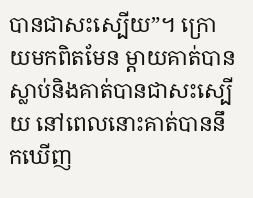បានជាសះស្បើយ”។ ក្រោយមកពិតមែន ម្តាយគាត់បានស្លាប់និងគាត់បានជាសះស្បើយ នៅពេលនោះគាត់បាននឹកឃើញ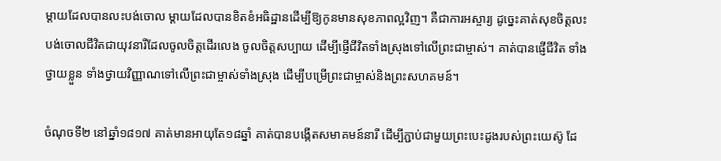ម្តាយដែលបានលះបង់ចោល ម្តាយដែលបានខិតខំអធិដ្ឋានដើម្បីឱ្យកូនមានសុខភាពល្អវិញ។ គឺជាការអស្ចារ្យ ដូច្នេះគាត់សុខចិត្តលះបង់ចោលជីវិតជាយុវនារីដែលចូលចិត្តដើរលេង ចូលចិត្តសប្បាយ ដើម្បីផ្ញើជីវិតទាំងស្រុងទៅលើព្រះជាម្ចាស់។ គាត់បានផ្ញើជីវិត ទាំងថ្វាយខ្លួន ទាំងថ្វាយវិញ្ញាណទៅលើព្រះជាម្ចាស់ទាំងស្រុង ដើម្បីបម្រើព្រះជាម្ចាស់និងព្រះសហគមន៍។

ចំណុចទី២ នៅឆ្នាំ១៨១៧ គាត់មានអាយុតែ១៨ឆ្នាំ គាត់បានបង្កើតសមាគមន៍នារី ដើម្បីភ្ជាប់ជាមួយព្រះបេះដូងរបស់ព្រះយេស៊ូ ដែ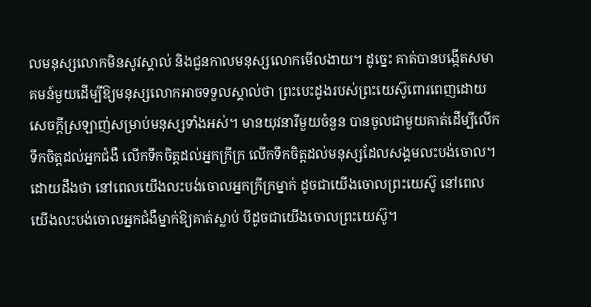លមនុស្សលោកមិនសូវស្គាល់ និងជួនកាលមនុស្សលោកមើលងាយ។ ដូច្នេះ គាត់បានបង្កើតសមាគមន៍មួយដើម្បីឱ្យមនុស្សលោកអាចទទួលស្គាល់ថា ព្រះបេះដូងរបស់ព្រះយេស៊ូពោរពេញដោយសេចក្តីស្រឡាញ់សម្រាប់មនុស្សទាំងអស់។ មានយុវនារីមួយចំនួន បានចូលជាមួយគាត់ដើម្បីលើកទឹកចិត្តដល់អ្នកជំងឺ លើកទឹកចិត្តដល់អ្នកក្រីក្រ លើកទឹកចិត្តដល់មនុស្សដែលសង្គមលះបង់ចោល។ ដោយដឹងថា នៅពេលយើងលះបង់ចោលអ្នកក្រីក្រម្នាក់ ដូចជាយើងចោលព្រះយេស៊ូ នៅពេលយើងលះបង់ចោលអ្នកជំងឺម្នាក់ឱ្យគាត់ស្លាប់ បីដូចជាយើងចោលព្រះយេស៊ូ។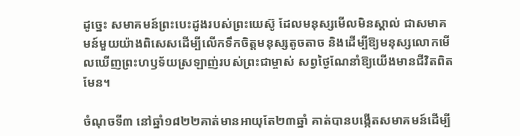ដូច្នេះ សមាគមន៍ព្រះបេះដូងរបស់ព្រះយេស៊ូ ដែលមនុស្សមើលមិនស្គាល់ ជាសមាគមន៍មួយយ៉ាងពិសេសដើម្បីលើកទឹកចិត្តមនុស្សតូចតាច និងដើម្បីឱ្យមនុស្សលោកមើលឃើញព្រះហឫទ័យស្រឡាញ់របស់ព្រះជាម្ចាស់ សព្វថ្ងៃណែនាំឱ្យយើងមានជីវិតពិតមែន។

ចំណុចទី៣ នៅឆ្នាំ១៨២២គាត់មានអាយុតែ២៣ឆ្នាំ គាត់បានបង្កើតសមាគមន៍ដើម្បី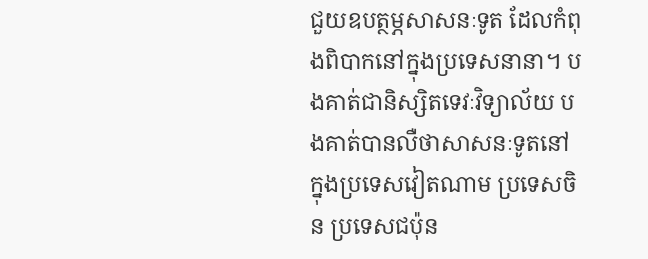ជួយឧបត្ថម្ភសាសនៈទូត ដែលកំពុងពិបាកនៅក្នុងប្រទេសនានា។ បងគាត់ជានិស្សិតទេវៈវិទ្យាល័យ បងគាត់បានលឺថាសាសនៈទូតនៅក្នុងប្រទេសវៀតណាម ប្រទេសចិន ប្រទេសជប៉ុន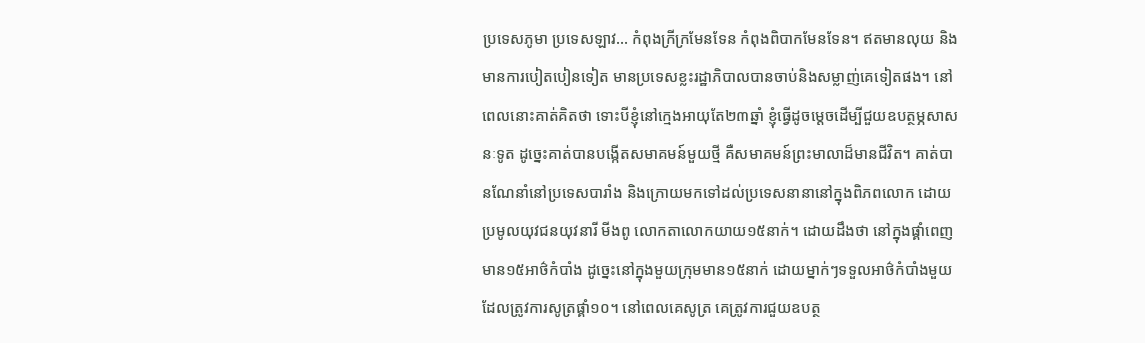ប្រទេសភូមា ប្រទេសឡាវ… កំពុងក្រីក្រមែនទែន កំពុងពិបាកមែនទែន។ ឥតមានលុយ និងមានការបៀតបៀនទៀត មានប្រទេសខ្លះរដ្ឋាភិបាលបានចាប់និងសម្លាញ់គេទៀតផង។ នៅពេលនោះគាត់គិតថា ទោះបីខ្ញុំនៅក្មេងអាយុតែ២៣ឆ្នាំ ខ្ញុំធ្វើដូចម្តេចដើម្បីជួយឧបត្ថម្ភសាសនៈទូត ដូច្នេះគាត់បានបង្កើតសមាគមន៍មួយថ្មី គឺសមាគមន៍ព្រះមាលាដ៏មានជីវិត។ គាត់បានណែនាំនៅប្រទេសបារាំង និងក្រោយមកទៅដល់ប្រទេសនានានៅក្នុងពិភពលោក ដោយប្រមូលយុវជនយុវនារី មីងពូ លោកតាលោកយាយ១៥នាក់។ ដោយដឹងថា នៅក្នុងផ្គាំពេញមាន១៥អាថ៌កំបាំង ដូច្នេះនៅក្នុងមួយក្រុមមាន១៥នាក់ ដោយម្នាក់ៗទទួលអាថ៌កំបាំងមួយ ដែលត្រូវការសូត្រផ្គាំ១០។ នៅពេលគេសូត្រ គេត្រូវការជួយឧបត្ថ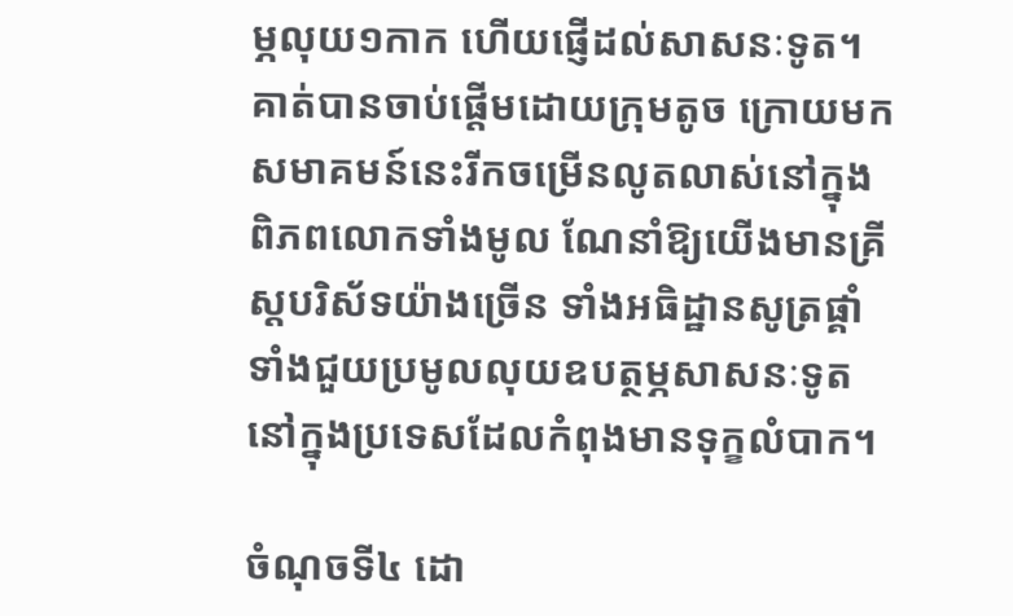ម្ភលុយ១កាក ហើយផ្ញើដល់សាសនៈទូត។ គាត់បានចាប់ផ្តើមដោយក្រុមតូច ក្រោយមកសមាគមន៍នេះរីកចម្រើនលូតលាស់នៅក្នុងពិភពលោកទាំងមូល ណែនាំឱ្យយើងមានគ្រីស្តបរិស័ទយ៉ាងច្រើន ទាំងអធិដ្ឋានសូត្រផ្គាំ ទាំងជួយប្រមូលលុយឧបត្ថម្ភសាសនៈទូតនៅក្នុងប្រទេសដែលកំពុងមានទុក្ខលំបាក។

ចំណុចទី៤ ដោ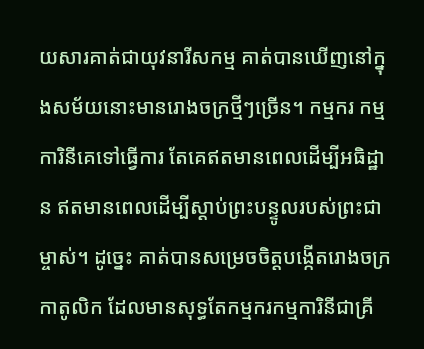យសារគាត់ជាយុវនារីសកម្ម គាត់បានឃើញនៅក្នុងសម័យនោះមានរោងចក្រថ្មីៗច្រើន។ កម្មករ កម្មការិនីគេទៅធ្វើការ តែគេឥតមានពេលដើម្បីអធិដ្ឋាន ឥតមានពេលដើម្បីស្តាប់ព្រះបន្ទូលរបស់ព្រះជាម្ចាស់។ ដូច្នេះ គាត់បានសម្រេចចិត្តបង្កើតរោងចក្រកាតូលិក ដែលមានសុទ្ធតែកម្មករកម្មការិនីជាគ្រី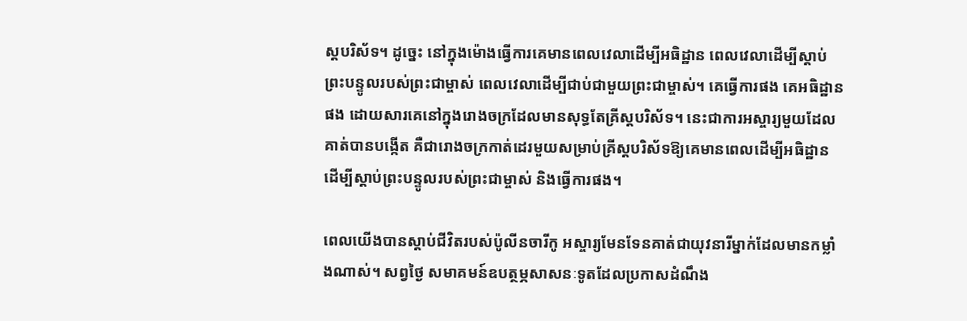ស្តបរិស័ទ។ ដូច្នេះ នៅក្នុងម៉ោងធ្វើការគេមានពេលវេលាដើម្បីអធិដ្ឋាន ពេលវេលាដើម្បីស្តាប់ព្រះបន្ទូលរបស់ព្រះជាម្ចាស់ ពេលវេលាដើម្បីជាប់ជាមួយព្រះជាម្ចាស់។ គេធ្វើការផង គេអធិដ្ឋានផង ដោយសារគេនៅក្នុងរោងចក្រដែលមានសុទ្ធតែគ្រីស្តបរិស័ទ។ នេះជាការអស្ចារ្យមួយដែលគាត់បានបង្កើត គឺជារោងចក្រកាត់ដេរមួយសម្រាប់គ្រីស្តបរិស័ទឱ្យគេមានពេលដើម្បីអធិដ្ឋាន ដើម្បីស្តាប់ព្រះបន្ទូលរបស់ព្រះជាម្ចាស់ និងធ្វើការផង។

ពេលយើងបានស្តាប់ជីវិតរបស់ប៉ូលីនចារីកូ អស្ចារ្យមែនទែនគាត់ជាយុវនារីម្នាក់ដែលមានកម្លាំងណាស់។ សព្វថ្ងៃ សមាគមន៍ឧបត្ថម្ភសាសនៈទូតដែលប្រកាសដំណឹង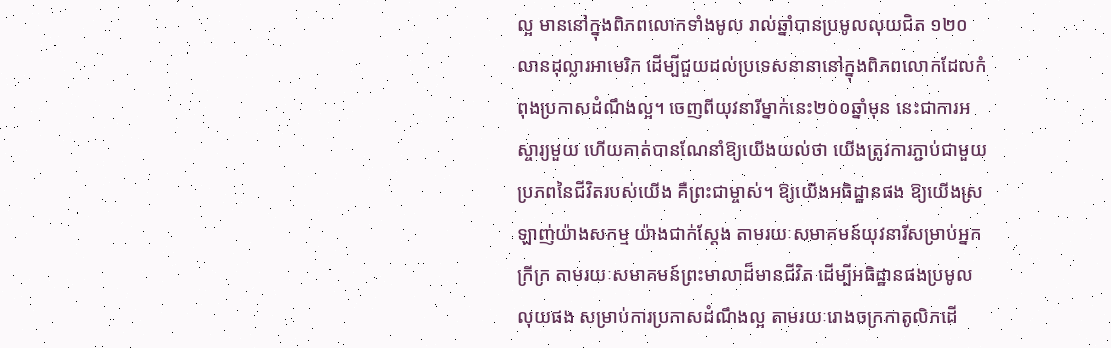ល្អ មាននៅក្នុងពិភពលោកទាំងមូល រាល់ឆ្នាំបានប្រមូលលុយជិត ១២០លានដុល្លារអាមេរិក ដើម្បីជួយដល់ប្រទេសនានានៅក្នុងពិភពលោកដែលកំពុងប្រកាសដំណឹងល្អ។ ចេញពីយុវនារីម្នាក់នេះ២០០ឆ្នាំមុន នេះជាការអស្ចារ្យមួយ ហើយគាត់បានណែនាំឱ្យយើងយល់ថា យើងត្រូវការភ្ជាប់ជាមួយប្រភពនៃជីវិតរបស់យើង គឺព្រះជាម្ចាស់។ ឱ្យយើងអធិដ្ឋានផង ឱ្យយើងស្រឡាញ់យ៉ាងសកម្ម យ៉ាងជាក់ស្តែង តាមរយៈសមាគមន៍យុវនារីសម្រាប់អ្នកក្រីក្រ តាមរយៈសមាគមន៍ព្រះមាលាដ៏មានជីវិត ដើម្បីអធិដ្ឋានផងប្រមូលលុយផង សម្រាប់ការប្រកាសដំណឹងល្អ តាមរយៈរោងចក្រកាតូលិកដើ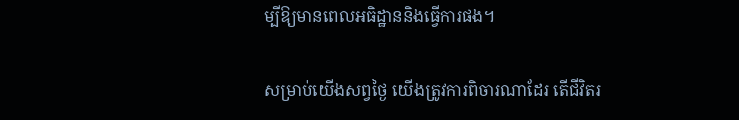ម្បីឱ្យមានពេលអធិដ្ឋាននិងធ្វើការផង។

សម្រាប់យើងសព្វថ្ងៃ យើងត្រូវការពិចារណាដែរ តើជីវិតរ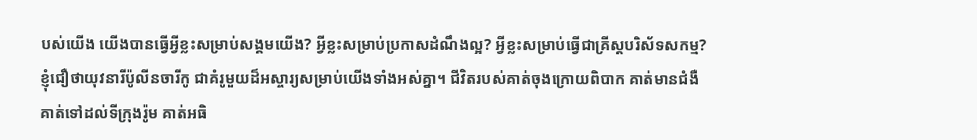បស់យើង យើងបានធ្វើអ្វីខ្លះសម្រាប់សង្គមយើង? អ្វីខ្លះសម្រាប់ប្រកាសដំណឹងល្អ? អ្វីខ្លះសម្រាប់ធ្វើជាគ្រីស្តបរិស័ទសកម្ម? ខ្ញុំជឿថាយុវនារីប៉ូលីនចារីកូ ជាគំរូមួយដ៏អស្ចារ្យសម្រាប់យើងទាំងអស់គ្នា។ ជីវិតរបស់គាត់ចុងក្រោយពិបាក គាត់មានជំងឺ គាត់ទៅដល់ទីក្រុងរ៉ូម គាត់អធិ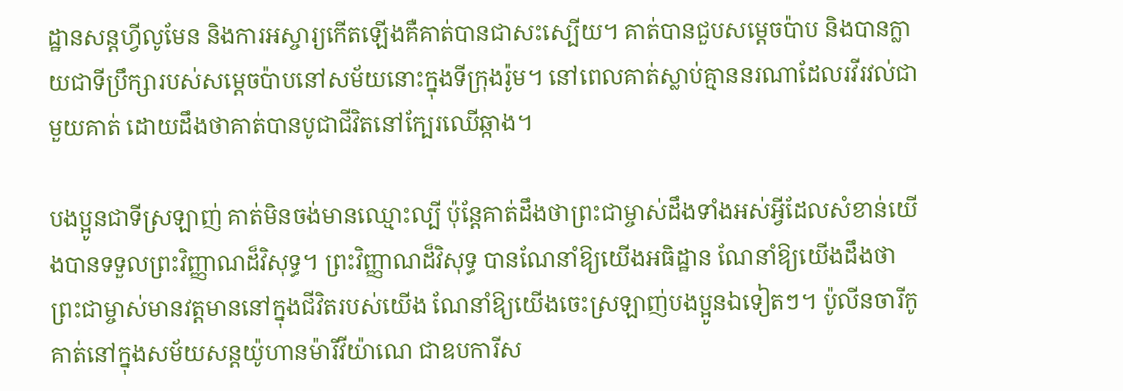ដ្ឋានសន្តហ្វីលូមែន និងការអស្ចារ្យកើតឡើងគឺគាត់បានជាសះស្បើយ។ គាត់បានជួបសម្តេចប៉ាប និងបានក្លាយជាទីប្រឹក្សារបស់សម្តេចប៉ាបនៅសម័យនោះក្នុងទីក្រុងរ៉ូម។ នៅពេលគាត់ស្លាប់គ្មាននរណាដែលរវីរវល់ជាមួយគាត់ ដោយដឹងថាគាត់បានបូជាជីវិតនៅក្បែរឈើឆ្កាង។

បងប្អូនជាទីស្រឡាញ់ គាត់មិនចង់មានឈ្មោះល្បី ប៉ុន្តែគាត់ដឹងថាព្រះជាម្ចាស់ដឹងទាំងអស់អ្វីដែលសំខាន់យើងបានទទួលព្រះវិញ្ញាណដ៏វិសុទ្ធ។ ព្រះវិញ្ញាណដ៏វិសុទ្ធ បានណែនាំឱ្យយើងអធិដ្ឋាន ណែនាំឱ្យយើងដឹងថាព្រះជាម្ចាស់មានវត្តមាននៅក្នុងជីវិតរបស់យើង ណែនាំឱ្យយើងចេះស្រឡាញ់បងប្អូនឯទៀតៗ។ ប៉ូលីនចារីកូ គាត់នៅក្នុងសម័យសន្តយ៉ូហានម៉ារីវីយ៉ាណេ ជាឧបការីស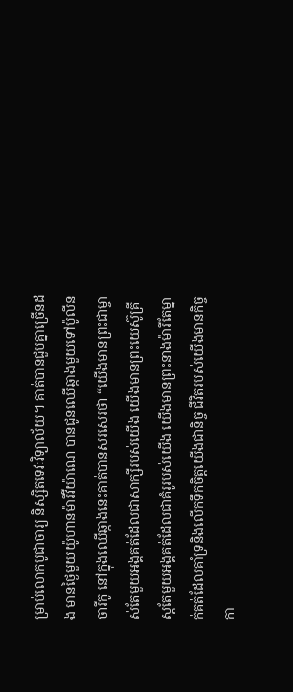ម្រាប់លោកបូជាចារ្យ និស្សិតទេវៈវិទ្យាល័យ។ គាត់បានជួបគ្នាច្រើនដង មានថ្ងៃមួយយ៉ូហានម៉ារីវីយ៉ាណេ បានជូនឈើឆ្កាងមួយទៅប៉ូលីនចារីកូ នៅក្នុងឈើឆ្កាងនេះគាត់បានសរសេរថា “យើងមានព្រះជាម្ចាស់តែមួយអង្គគត់ដែលជាសាក្សីរបស់យើង យើងមានព្រះយេស៊ូគ្រីស្តតែមួយអង្គគត់ដែលជាគំរូរបស់យើង យើងមានព្រះនាងម៉ារីតែម្នាក់គត់ដែលគាំទ្រនិងលើកទឹកចិត្តយើងជានិច្ច ជីវិតរបស់យើងមានកិច្ចកា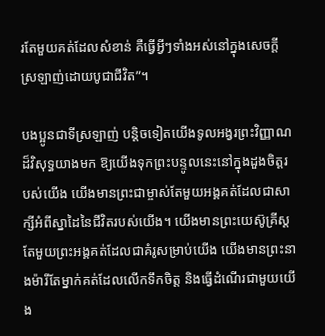រតែមួយគត់ដែលសំខាន់ គឺធ្វើអ្វីៗទាំងអស់នៅក្នុងសេចក្តីស្រឡាញ់ដោយបូជាជីវិត”។

បងប្អូនជាទីស្រឡាញ់ បន្តិចទៀតយើងទូលអង្វរព្រះវិញ្ញាណដ៏វិសុទ្ធយាងមក ឱ្យយើងទុកព្រះបន្ទូលនេះនៅក្នុងដួងចិត្តរបស់យើង យើងមានព្រះជាម្ចាស់តែមួយអង្គគត់ដែលជាសាក្សីអំពីស្នាដៃនៃជីវិតរបស់យើង។ យើងមានព្រះយេស៊ូគ្រីស្តតែមួយព្រះអង្គគត់ដែលជាគំរូសម្រាប់យើង យើងមានព្រះនាងម៉ារីតែម្នាក់គត់ដែលលើកទឹកចិត្ត និងធ្វើដំណើរជាមួយយើង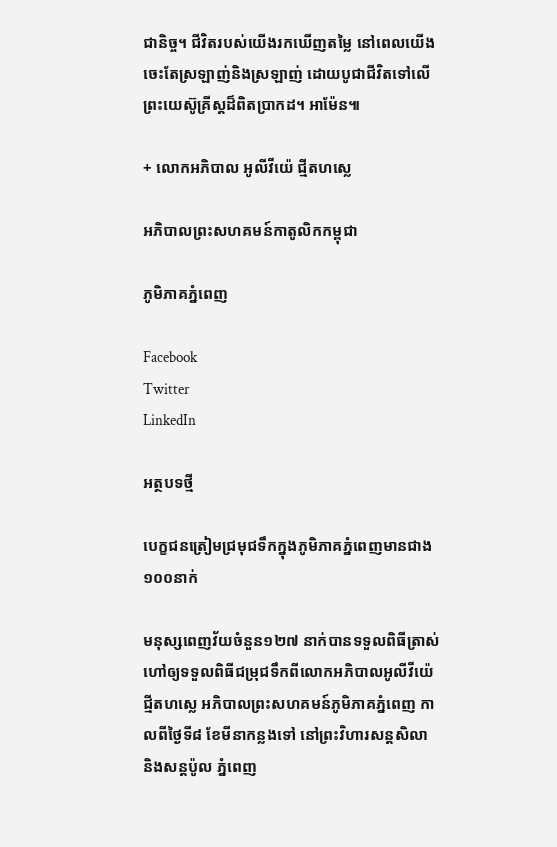ជានិច្ច។ ជីវិតរបស់យើងរកឃើញតម្លៃ នៅពេលយើងចេះតែស្រឡាញ់និងស្រឡាញ់ ដោយបូជាជីវិតទៅលើព្រះយេស៊ូគ្រីស្តដ៏ពិតប្រាកដ។ អាម៉ែន៕

+ លោកអភិបាល អូលីវីយ៉េ ជ្មីតហស្លេ

អភិបាលព្រះសហគមន៍កាតូលិកកម្ពុជា

ភូមិភាគភ្នំពេញ

Facebook
Twitter
LinkedIn

អត្ថបទថ្មី

បេក្ខជនត្រៀមជ្រមុជទឹកក្នុងភូមិភាគភ្នំពេញមានជាង១០០នាក់

មនុស្សពេញវ័យចំនួន១២៧ នាក់បានទទួលពិធីត្រាស់ហៅឲ្យទទួលពិធីជម្រុជទឹកពីលោកអភិបាលអូលីវីយ៉េ ជ្មីតហស្លេ អភិបាលព្រះសហគមន៍ភូមិភាគភ្នំពេញ កាលពីថ្ងៃទី៨ ខែមីនាកន្លងទៅ នៅព្រះវិហារសន្តសិលា និងសន្តប៉ូល ភ្នំពេញ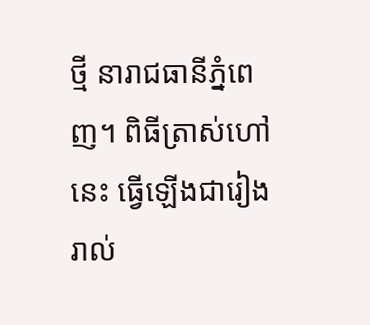ថ្មី នារាជធានីភ្នំពេញ។ ពិធីត្រាស់ហៅនេះ ធ្វើឡើងជារៀងរាល់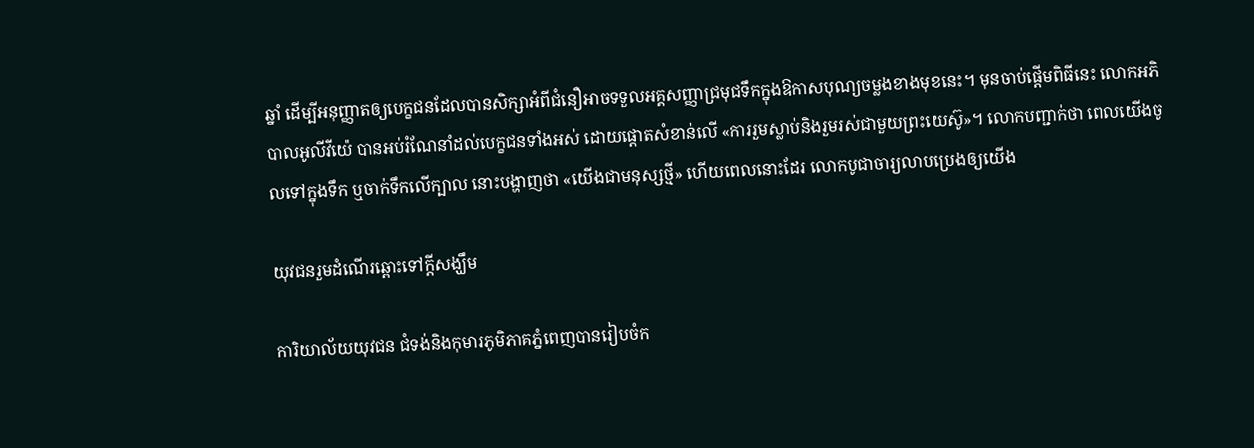ឆ្នាំ ដើម្បីអនុញ្ញាតឲ្យបេក្ខជនដែលបានសិក្សាអំពីជំនឿអាចទទួលអគ្គសញ្ញាជ្រមុជទឹកក្នុងឱកាសបុណ្យចម្លងខាងមុខនេះ។ មុនចាប់ផ្តើមពិធីនេះ លោកអភិបាលអូលីវីយ៉េ បានអប់រំណែនាំដល់បេក្ខជនទាំងអស់ ដោយផ្តោតសំខាន់លើ «ការរួមស្លាប់និងរួមរស់ជាមួយព្រះយេស៊ូ»។ លោកបញ្ជាក់ថា ពេលយើងចូលទៅក្នុងទឹក ឬចាក់ទឹកលើក្បាល នោះបង្ហាញថា «យើងជាមនុស្សថ្មី» ហើយពេលនោះដែរ លោកបូជាចារ្យលាបប្រេងឲ្យយើង

យុវជនរួមដំណើរឆ្ពោះទៅក្តីសង្ឃឹម

ការិយាល័យយុវជន ជំទង់និងកុមារភូមិភាគភ្នំពេញបានរៀបចំក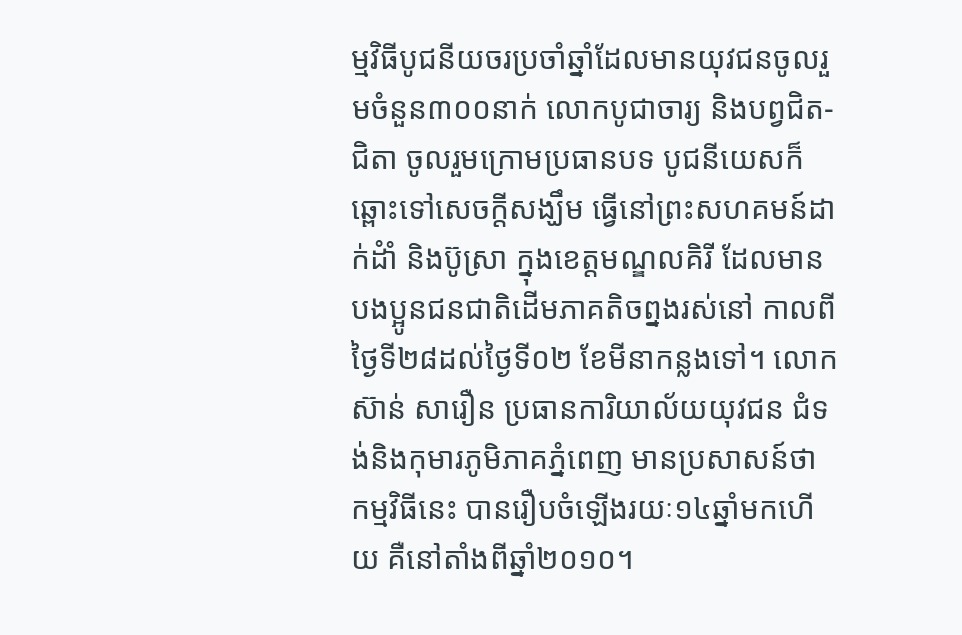ម្មវិធីបូជនីយចរប្រចាំឆ្នាំដែលមានយុវជនចូលរួមចំនួន៣០០នាក់ លោកបូជាចារ្យ និងបព្វជិត-ជិតា ចូលរួមក្រោមប្រធានបទ បូជនីយេសក៏ឆ្ពោះទៅសេចក្តីសង្ឃឹម ធ្វើនៅព្រះសហគមន៍ដាក់ដំាំ និងប៊ូស្រា ក្នុងខេត្តមណ្ឌលគិរី ដែលមានបងប្អូនជនជាតិដើមភាគតិចព្នងរស់នៅ កាលពីថ្ងៃទី២៨ដល់ថ្ងៃទី០២ ខែមីនាកន្លងទៅ។ លោកស៊ាន់ សារឿន ប្រធានការិយាល័យយុវជន ជំទង់និងកុមារភូមិភាគភ្នំពេញ មានប្រសាសន៍ថា កម្មវិធីនេះ បានរឿបចំឡើងរយៈ១៤ឆ្នាំមកហើយ គឺនៅតាំងពីឆ្នាំ២០១០។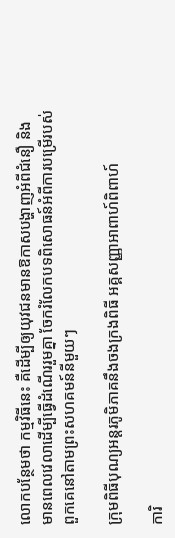លោកបន្ថែមថា កម្មវិធីនេះ គឺដើម្បីឲ្យយុវជនមានឱកាសបង្ហាញអំពីជំនឿ និងមានពេលវេលាដើម្បីធ្វើដំណើររួមគ្នា ចែករំលែកបទពិសោធន៍អំពីការបម្រើរបស់ពួកគេនៅតាមព្រះសហគមន៍នីមួយៗ

ក្រុមពិធីបុណ្យអន្តរភូមិភាគនឹងចងក្រងពិធី អគ្គសញ្ញាអាពាហ៍ពិពាហ៍

ការិ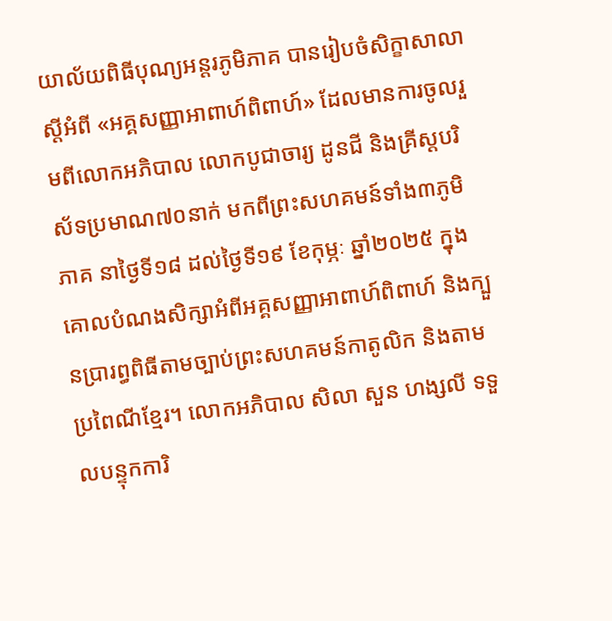យាល័យពិធីបុណ្យអន្តរភូមិភាគ បានរៀបចំសិក្ខាសាលាស្តីអំពី «អគ្គសញ្ញាអាពាហ៍ពិពាហ៍» ដែលមានការចូលរួមពីលោកអភិបាល លោកបូជាចារ្យ ដូនជី និងគ្រីស្តបរិស័ទប្រមាណ៧០នាក់ មកពីព្រះសហគមន៍ទាំង៣ភូមិភាគ នាថ្ងៃទី១៨ ដល់ថ្ងៃទី១៩ ខែកុម្ភៈ ឆ្នាំ២០២៥ ក្នុងគោលបំណងសិក្សាអំពីអគ្គសញ្ញាអាពាហ៍ពិពាហ៍ និងក្បួនប្រារព្ធពិធីតាមច្បាប់ព្រះសហគមន៍កាតូលិក និងតាមប្រពៃណីខ្មែរ។ លោកអភិបាល សិលា សួន ហង្សលី ទទួលបន្ទុកការិ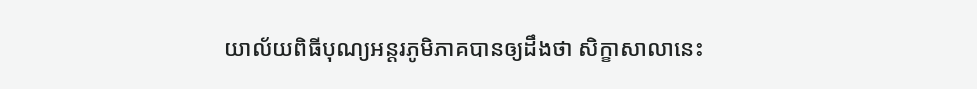យាល័យពិធីបុណ្យអន្តរភូមិភាគបានឲ្យដឹងថា សិក្ខាសាលានេះ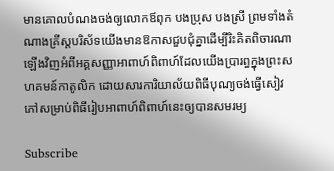មានគោលបំណងចង់ឲ្យលោកឪពុក បងប្រុស បងស្រី ព្រមទាំងតំណាងគ្រីស្តបរិស័ទយើងមានឱកាសជួបជុំគ្នាដើម្បីរិះគិតពិចារណាឡើងវិញអំពីអគ្គសញ្ញាអាពាហ៍ពិពាហ៍ដែលយើងប្រារព្ធក្នុងព្រះសហគមន៍កាតូលិក ដោយសារការិយាល័យពិធីបុណ្យចង់ធ្វើសៀវភៅសម្រាប់ពិធីរៀបអាពាហ៍ពិពាហ៍នេះឲ្យបានសមរម្យ

Subscribe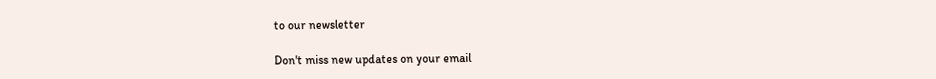to our newsletter

Don't miss new updates on your email